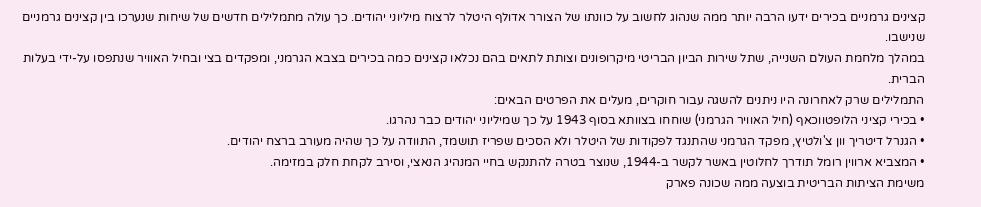קצינים גרמניים בכירים ידעו הרבה יותר ממה שנהוג לחשוב על כוונתו של הצורר אדולף היטלר לרצוח מיליוני יהודים. כך עולה מתמלילים חדשים של שיחות שנערכו בין קצינים גרמניים שנישבו.
במהלך מלחמת העולם השנייה, שתל שירות הביון הבריטי מיקרופונים וצותת לתאים בהם נכלאו קצינים כמה בכירים בצבא הגרמני, ומפקדים בצי ובחיל האוויר שנתפסו על-ידי בעלות הברית.
התמלילים שרק לאחרונה היו ניתנים להשגה עבור חוקרים, מעלים את הפרטים הבאים:
• בכירי קציני הלופטווכאף (חיל האוויר הגרמני) שוחחו בצוותא בסוף 1943 על כך שמיליוני יהודים כבר נהרגו.
• הגנרל דיטריך וון צ'ולטיץ, מפקד הגרמני שהתנגד לפקודות של היטלר ולא הסכים שפריז תושמד, התוודה על כך שהיה מעורב ברצח יהודים.
• המצביא ארווין רומל תודרך לחלוטין באשר לקשר ב-1944, שנוצר בטרה להתנקש בחיי המנהיג הנאצי, וסירב לקחת חלק במזימה.
משימת הציתות הבריטית בוצעה ממה שכונה פארק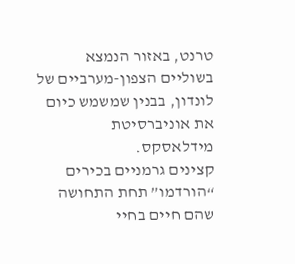טרנט, באזור הנמצא בשוליים הצפון-מערביים של לונדון, בבנין שמשמש כיום את אוניברסיטת מידלאסקס.
קצינים גרמניים בכירים “הורדמו” תחת התחושה שהם חיים בחיי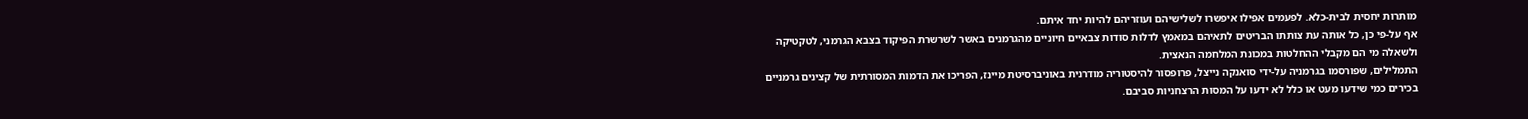מותרות יחסית לבית-כלא. לפעמים אפילו איפשרו לשלישיהם ועוזריהם להיות יחד איתם.
אף על-פי כן, כל אותה עת צותתו הבריטים לתאיהם במאמץ לדלות סודות צבאיים חיוניים מהגרמנים באשר לשרשרת הפיקוד בצבא הגרמני, לטקטיקה ולשאלה מי הם מקבלי ההחלטות במכונת המלחמה הנאצית.
התמלילים, שפורסמו בגרמניה על-ידי סואנקה נייצל, פרופסור להיסטוריה מודרנית באוניברסיטת מיינז, הפריכו את הדמות המסורתית של קצינים גרמניים בכירים כמי שידעו מעט או כלל לא ידעו על המסות הרצחניות סביבם.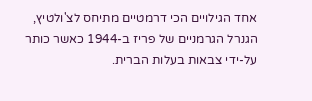אחד הגילויים הכי דרמטיים מתיחס לצ'ולטיץ, הגנרל הגרמניים של פריז ב-1944 כאשר כותר על-ידי צבאות בעלות הברית.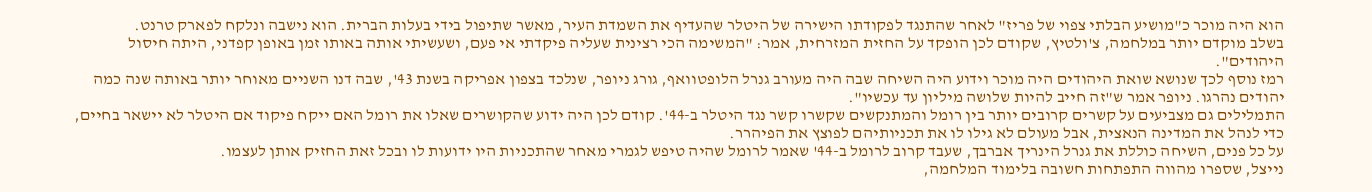הוא היה מוכר כ"מושיע הבלתי צפוי של פריז" לאחר שהתנגד לפקודתו הישירה של היטלר שהעדיף את השמדת העיר, מאשר שתיפול בידי בעלות הברית. הוא נישבה ונלקח לפארק טרנט.
בשלב מוקדם יותר במלחמה, צ'ולטיץ, שקודם לכן הופקד על החזית המזרחית, אמר: "המשימה הכי רצינית שעליה פיקדתי אי פעם, ושעשיתי אותה באותו זמן באופן קפדני, היתה חיסול היהודים".
רמז נוסף לכך שנושא שואת היהודים היה מוכר וידוע היה השיחה שבה היה מעורב גנרל הלופטוואף, גורג ניופר, שנלכד בצפון אפריקה בשנת 43', שבה דנו השניים מאוחר יותר באותה שנה כמה יהודים נהרגו. ניופר אמר ש"זה חייב להיות שלושה מיליון עד עכשיו".
התמלילים גם מצביעים על קשרים קרובים יותר בין רומל והמתנקשים שקשרו קשר נגד היטלר ב-44'. קודם לכן היה ידוע שהקושרים שאלו את רומל האם ייקח פיקוד אם היטלר לא יישאר בחיים, כדי לנהל את המדינה הנאצית, אבל מעולם לא גילו לו את תכניותיהם לפוצץ את הפיהרר.
על כל פנים, השיחה כוללת את גנרל הינריך אברבך, שעבד קרוב לרומל ב-44' שאמר לרומל שהיה טיפש לגמרי מאחר שהתכניות היו ידועות לו ובכל זאת החזיק אותן לעצמו.
נייצל, שספרו מהווה התפתחות חשובה בלימוד המלחמה,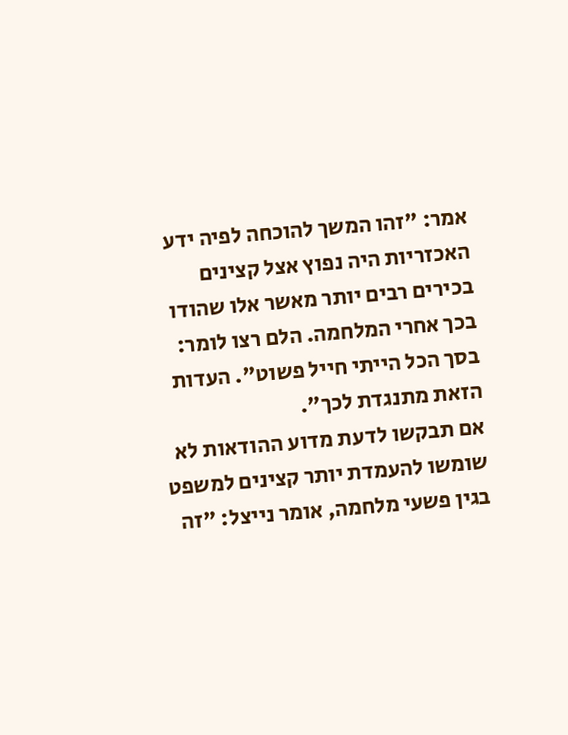אמר: "זהו המשך להוכחה לפיה ידע האכזריות היה נפוץ אצל קצינים בכירים רבים יותר מאשר אלו שהודו בכך אחרי המלחמה. הלם רצו לומר: בסך הכל הייתי חייל פשוט". העדות הזאת מתנגדת לכך".
אם תבקשו לדעת מדוע ההודאות לא שומשו להעמדת יותר קצינים למשפט בגין פשעי מלחמה, אומר נייצל: "זה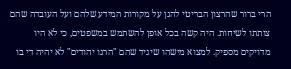הרי ברור שהרצון הבריטי להגן על מקורות המידע שלהם ועל העובדה שהם צותתו לשיחות. היה קשה בכל אופן להשתמש במשפטים, כי לא היו מדויקים מספיק. למצוא מישהו שיגיד שהם "הרגו יהודים" לא יהיה די בו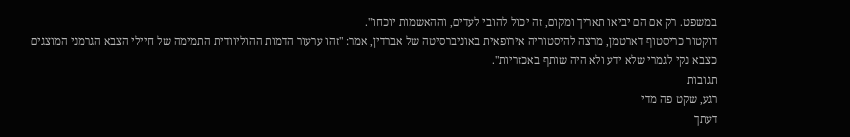במשפט. רק אם הם יביאו תאריך ומקום, זה יכול להובי לעדים, וההאשמות יוכחו".
דוקטור כריסטוף דארטמן, מרצה להיסטוריה אירופאית באוניברסיטה של אברדין, אמר: "זהו ערעור הדמות ההוליוודית התמימה של חיילי הצבא הגרמני המוצגים כצבא נקי לגמרי שלא ידע ולא היה שותף באכזריות".
תגובות
רגע, שקט פה מדי
דעתך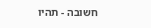חשובה - תהיו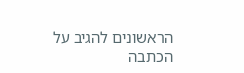הראשונים להגיב על הכתבה